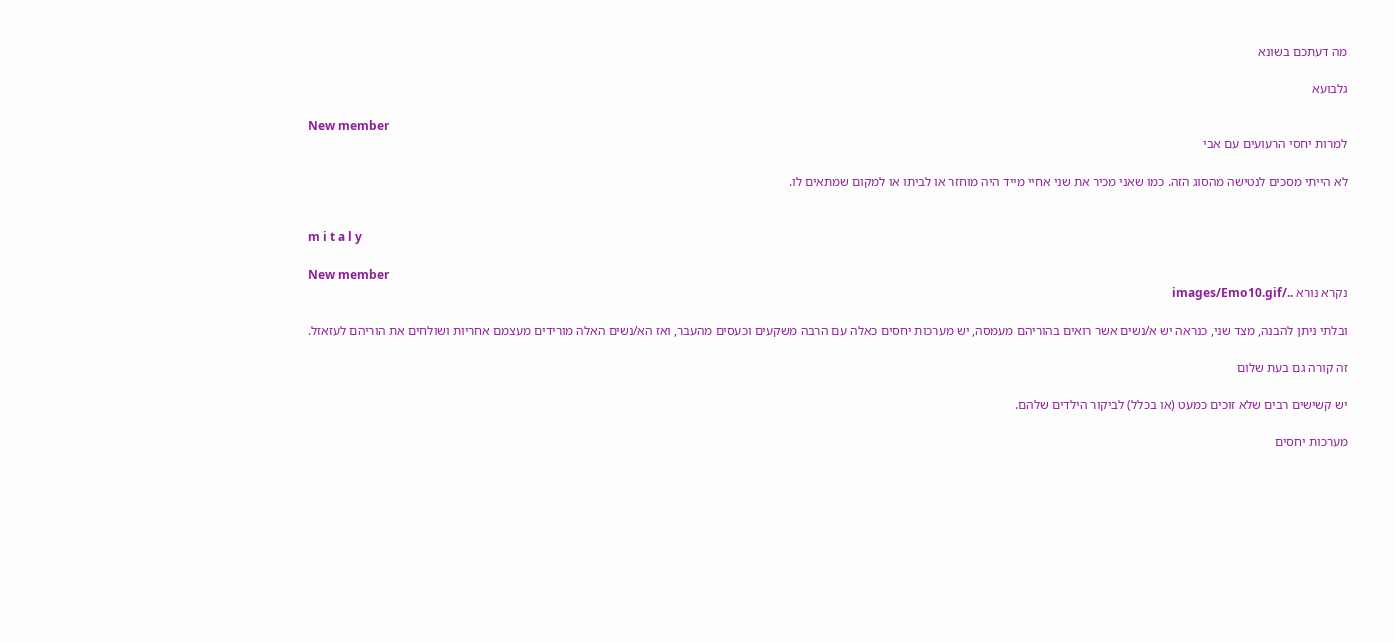מה דעתכם בשונא

גלבועא

New member
למרות יחסי הרעועים עם אבי

לא הייתי מסכים לנטישה מהסוג הזה. כמו שאני מכיר את שני אחיי מייד היה מוחזר או לביתו או למקום שמתאים לו.


m i t a l y

New member
נקרא נורא ../images/Emo10.gif

ובלתי ניתן להבנה, מצד שני, כנראה יש א/נשים אשר רואים בהוריהם מעמסה, יש מערכות יחסים כאלה עם הרבה משקעים וכעסים מהעבר, ואז הא/נשים האלה מורידים מעצמם אחריות ושולחים את הוריהם לעזאזל.

זה קורה גם בעת שלום

יש קשישים רבים שלא זוכים כמעט (או בכלל) לביקור הילדים שלהם.

מערכות יחסים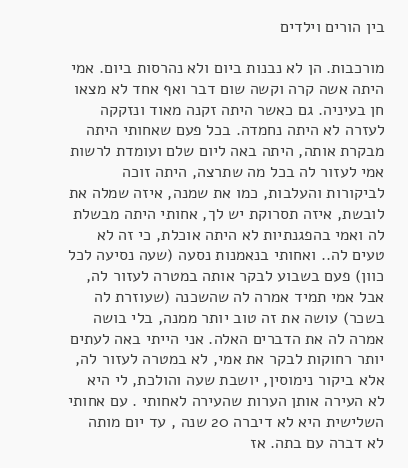בין הורים וילדים

מורכבות. הן לא נבנות ביום ולא נהרסות ביום. אמי היתה אשה קרה וקשה שום דבר ואף אחד לא מצאו חן בעיניה. גם כאשר היתה זקנה מאוד ונזקקה לעזרה לא היתה נחמדה. בכל פעם שאחותי היתה מבקרת אותה, היתה באה ליום שלם ועומדת לרשות אמי לעזור לה בכל מה שתרצה, היתה זוכה לביקורות והעלבות, כמו את שמנה, איזה שמלה את לובשת, איזה תסרוקת יש לך, אחותי היתה מבשלת לה ואמי בהפגנתיות לא היתה אוכלת, כי זה לא טעים לה.. ואחותי בנאמנות נסעה (שעה נסיעה לכל כוון) פעם בשבוע לבקר אותה במטרה לעזור לה, אבל אמי תמיד אמרה לה שהשכנה (שעוזרת לה בשכר) עושה את זה טוב יותר ממנה, בלי בושה אמרה לה את הדברים האלה. אני הייתי באה לעתים יותר רחוקות לבקר את אמי, לא במטרה לעזור לה, אלא ביקור נימוסין, יושבת שעה והולכת, לי היא לא העירה אותן הערות שהעירה לאחותי . עם אחותי השלישית היא לא דיברה 20 שנה , עד יום מותה לא דברה עם בתה. אז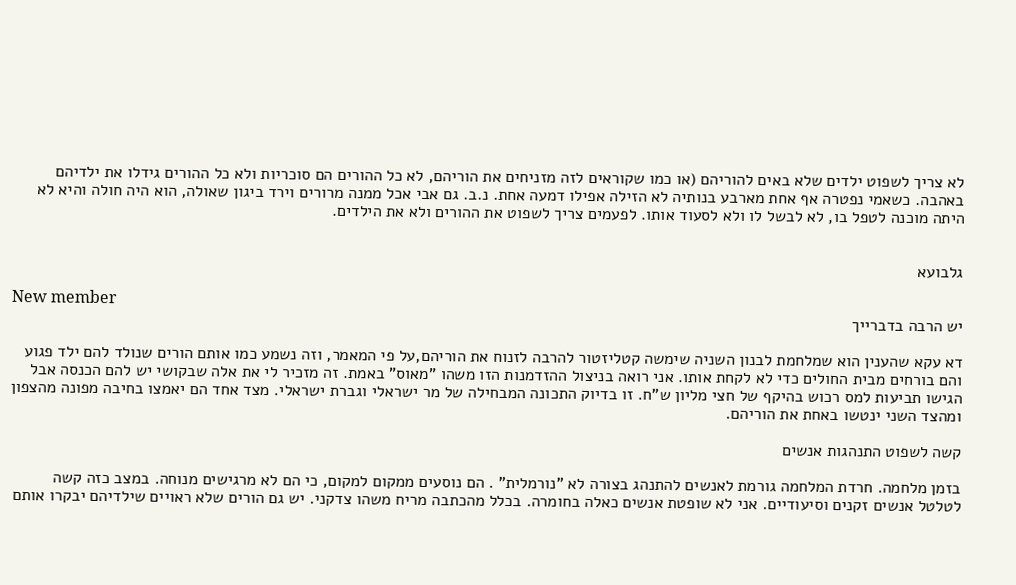לא צריך לשפוט ילדים שלא באים להוריהם (או כמו שקוראים לזה מזניחים את הוריהם, לא כל ההורים הם סוכריות ולא כל ההורים גידלו את ילדיהם באהבה. כשאמי נפטרה אף אחת מארבע בנותיה לא הזילה אפילו דמעה אחת. נ.ב. גם אבי אכל ממנה מרורים וירד ביגון שאולה, הוא היה חולה והיא לא היתה מוכנה לטפל בו, לא לבשל לו ולא לסעוד אותו. לפעמים צריך לשפוט את ההורים ולא את הילדים.


גלבועא

New member
יש הרבה בדברייך

דא עקא שהענין הוא שמלחמת לבנון השניה שימשה קטליזטור להרבה לזנוח את הוריהם,על פי המאמר, וזה נשמע כמו אותם הורים שנולד להם ילד פגוע והם בורחים מבית החולים כדי לא לקחת אותו. אני רואה בניצול ההזדמנות הזו משהו "מאוס" באמת. זה מזכיר לי את אלה שבקושי יש להם הכנסה אבל הגישו תביעות למס רכוש בהיקף של חצי מליון ש"ח. זו בדיוק התכונה המבחילה של מר ישראלי וגברת ישראלי. מצד אחד הם יאמצו בחיבה מפונה מהצפון ומהצד השני ינטשו באחת את הוריהם.

קשה לשפוט התנהגות אנשים

בזמן מלחמה. חרדת המלחמה גורמת לאנשים להתנהג בצורה לא "נורמלית" . הם נוסעים ממקום למקום, כי הם לא מרגישים מנוחה. במצב כזה קשה לטלטל אנשים זקנים וסיעודיים. אני לא שופטת אנשים כאלה בחומרה. בכלל מהכתבה מריח משהו צדקני. יש גם הורים שלא ראויים שילדיהם יבקרו אותם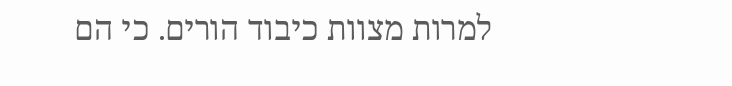למרות מצוות כיבוד הורים. כי הם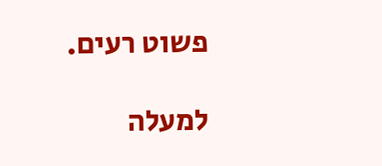פשוט רעים.

למעלה